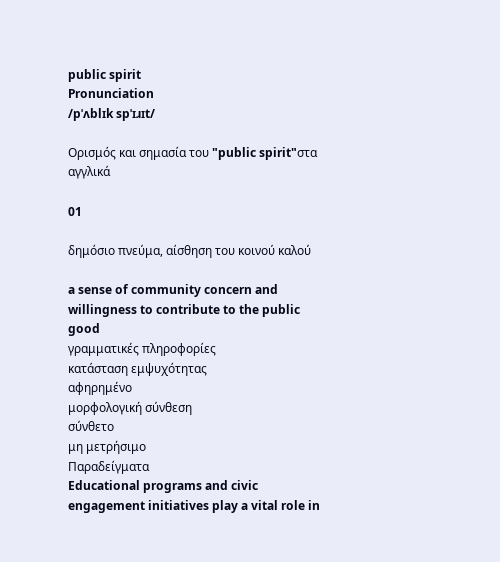public spirit
Pronunciation
/pˈʌblɪk spˈɪɹɪt/

Ορισμός και σημασία του "public spirit"στα αγγλικά

01

δημόσιο πνεύμα, αίσθηση του κοινού καλού

a sense of community concern and willingness to contribute to the public good
γραμματικές πληροφορίες
κατάσταση εμψυχότητας
αφηρημένο
μορφολογική σύνθεση
σύνθετο
μη μετρήσιμο
Παραδείγματα
Educational programs and civic engagement initiatives play a vital role in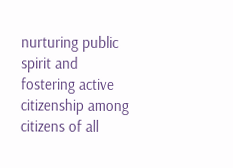nurturing public spirit and fostering active citizenship among citizens of all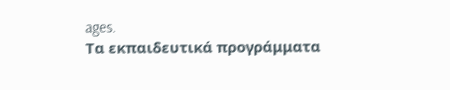ages.
Τα εκπαιδευτικά προγράμματα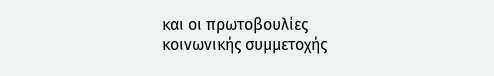και οι πρωτοβουλίες κοινωνικής συμμετοχής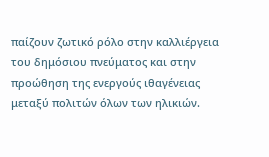παίζουν ζωτικό ρόλο στην καλλιέργεια του δημόσιου πνεύματος και στην προώθηση της ενεργούς ιθαγένειας μεταξύ πολιτών όλων των ηλικιών.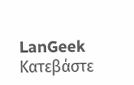LanGeek
Κατεβάστε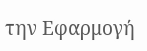την Εφαρμογή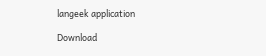langeek application

Download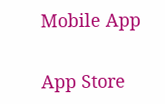Mobile App

App Store